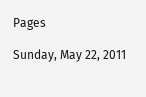Pages

Sunday, May 22, 2011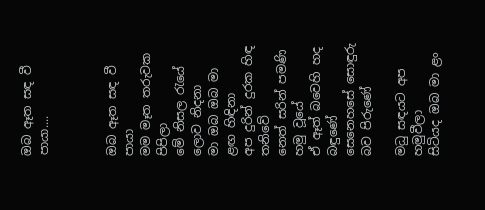ඔබ ඈත සඳ වී පායා....



ඔබ ඈත සඳ වී පායා
මම මෑත තරුවක පිපිලා
මේ නිසල රැයේ ලොව නිදනා
මා ඔබ ඔබ මා
ළඟ හිඳිනා
අප දුරින් දුරක හිඳ තනිවේ
නෙත් සරින් පමණි හමු වූයේ
ඒ ඈත් බවෙහි හද බඳුණේ
සෙනෙහසේ සොඳුරු බව පිරුණේ

මධු සඳයට අප හමුවීලා
සිටියද ඔබ මා ළං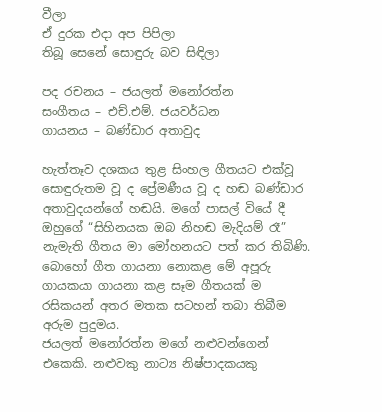වීලා
ඒ දුරක එදා අප පිපිලා
තිබූ සෙනේ සොඳුරු බව සිඳිලා

පද රචනය – ජයලත් මනෝරත්න
සංගීතය – එච්.එම්. ජයවර්ධන
ගායනය – බණ්ඩාර අතාවුද

හැත්තෑව දශකය තුළ සිංහල ගීතයට එක්වූ සොඳුරුතම වූ ද ප්‍රේමණීය වූ ද හඬ බණ්ඩාර අතාවුදයන්ගේ හඬයි. මගේ පාසල් වියේ දී ඔහුගේ “සිහිනයක ඔබ නිහඬ මැදියම් රෑ” නැමැති ගීතය මා මෝහනයට පත් කර තිබිණි. බොහෝ ගීත ගායනා නොකළ මේ අපූරු ගායකයා ගායනා කළ සෑම ගීතයක් ම රසිකයන් අතර මතක සටහන් තබා තිබීම අරුම පුදුමය.
ජයලත් මනෝරත්න මගේ නළුවන්ගෙන් එකෙකි. නළුවකු නාට්‍ය නිෂ්පාදකයකු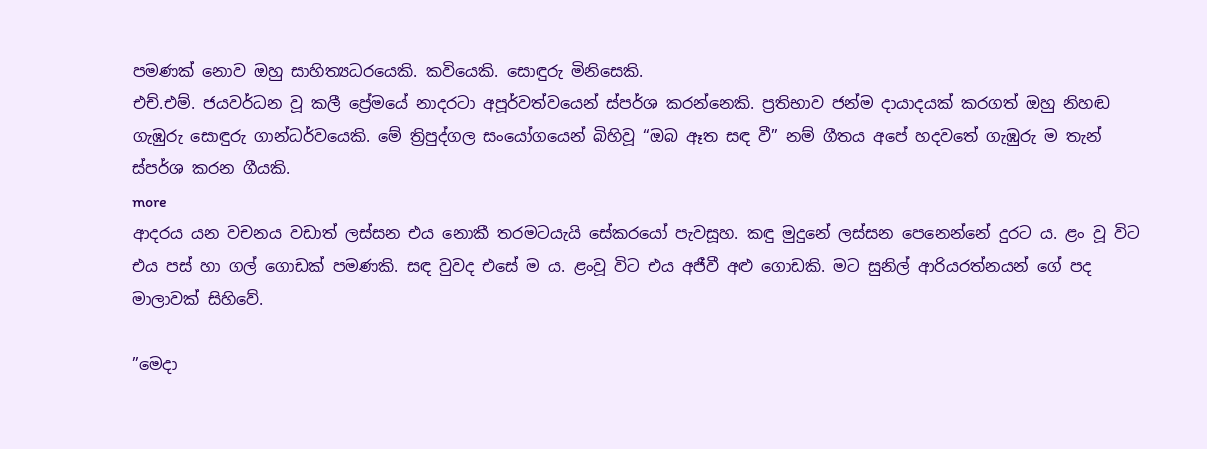පමණක් නොව ඔහු සාහිත්‍යධරයෙකි. කවියෙකි. සොඳුරු මිනිසෙකි.
එච්.එම්. ජයවර්ධන වූ කලී ප්‍රේමයේ නාදරටා අපූර්වත්වයෙන් ස්පර්ශ කරන්නෙකි. ප්‍රතිභාව ජන්ම දායාදයක් කරගත් ඔහු නිහඬ ගැඹුරු සොඳුරු ගාන්ධර්වයෙකි. මේ ත්‍රිපුද්ගල සංයෝගයෙන් බිහිවූ “ඔබ ඈත සඳ වී” නම් ගීතය අපේ හදවතේ ගැඹුරු ම තැන් ස්පර්ශ කරන ගීයකි.
more
ආදරය යන වචනය වඩාත් ලස්සන එය නොකී තරමටයැයි සේකරයෝ පැවසූහ. කඳු මුදුනේ ලස්සන පෙනෙන්නේ දුරට ය. ළං වූ විට එය පස් හා ගල් ගොඩක් පමණකි. සඳ වුවද එසේ ම ය. ළංවූ විට එය අජීවී අළු ගොඩකි. මට සුනිල් ආරියරත්නයන් ගේ පද මාලාවක් සිහිවේ.

”මෙදා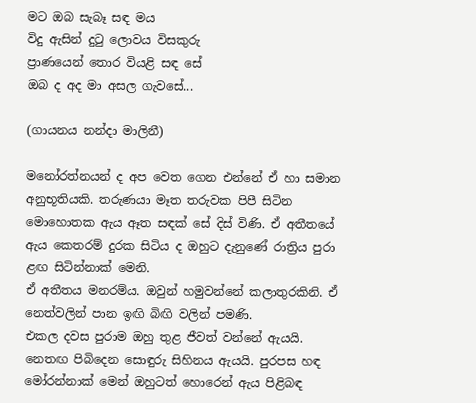මට ඔබ සැබෑ සඳ මය
විදු ඇසින් දුටු ලොවය විසකුරු
ප්‍රාණයෙන් තොර වියළි සඳ සේ
ඔබ ද අද මා අසල ගැවසේ...

(ගායනය නන්දා මාලිනී)

මනෝරත්නයන් ද අප වෙත ගෙන එන්නේ ඒ හා සමාන අනුභූතියකි. තරුණයා මෑත තරුවක පිපී සිටින මොහොතක ඇය ඈත සඳක් සේ දිස් විණි. ඒ අතීතයේ ඇය කෙතරම් දුරක සිටිය ද ඔහුට දැනුණේ රාත්‍රිය පුරා ළඟ සිටින්නාක් මෙනි.
ඒ අතීතය මනරම්ය. ඔවුන් හමුවන්නේ කලාතුරකිනි. ඒ නෙත්වලින් පාන ඉඟි බිඟි වලින් පමණි.
එකල දවස පුරාම ඔහු තුළ ජීවත් වන්නේ ඇයයි. නෙතඟ පිබිදෙන සොඳුරු සිහිනය ඇයයි. පුරපස හඳ මෝරන්නාක් මෙන් ඔහුටත් හොරෙන් ඇය පිළිබඳ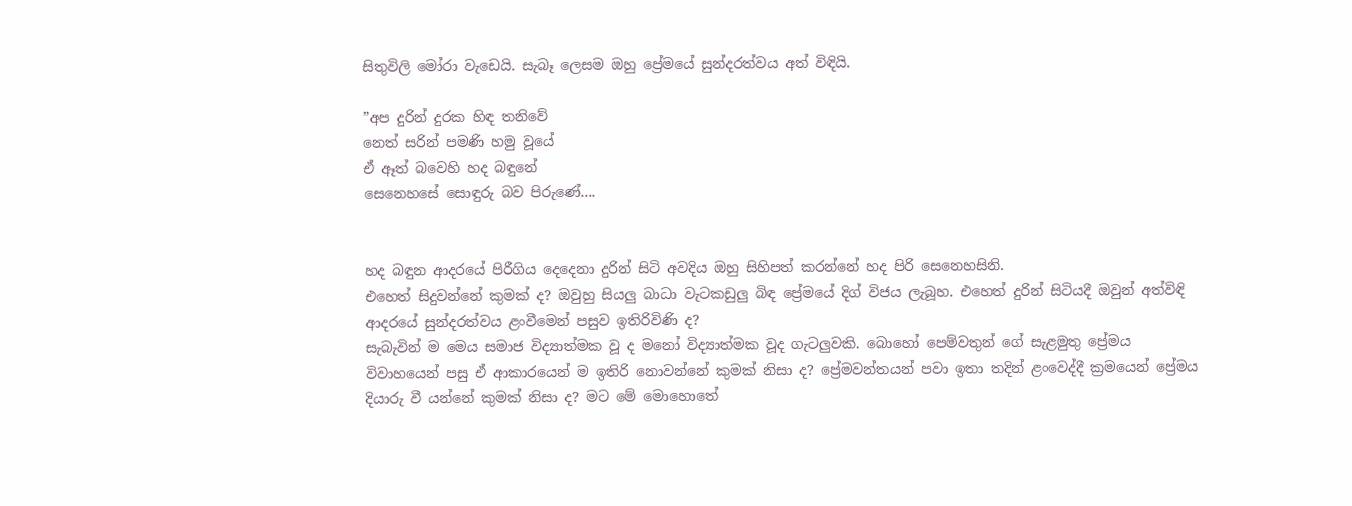සිතුවිලි මෝරා වැඩෙයි. සැබෑ ලෙසම ඔහු ප්‍රේමයේ සුන්දරත්වය අත් විඳියි.

”අප දුරින් දුරක හිඳ තනිවේ
නෙත් සරින් පමණි හමු වූයේ
ඒ ඈත් බවෙහි හද බඳුනේ
සෙනෙහසේ සොඳුරු බව පිරුණේ....


හද බඳුන ආදරයේ පිරීගිය දෙදෙනා දුරින් සිටි අවදිය ඔහු සිහිපත් කරන්නේ හද පිරි සෙනෙහසිනි.
එහෙත් සිදුවන්නේ කුමක් ද? ඔවුහු සියලු බාධා වැටකඩුලු බිඳ ප්‍රේමයේ දිග් විජය ලැබූහ. එහෙත් දුරින් සිටියදී ඔවුන් අත්විඳි ආදරයේ සුන්දරත්වය ළංවීමෙන් පසුව ඉතිරිවිණි ද?
සැබැවින් ම මෙය සමාජ විද්‍යාත්මක වූ ද මනෝ විද්‍යාත්මක වූද ගැටලුවකි. බොහෝ පෙම්වතුන් ගේ සැළමුතු ප්‍රේමය විවාහයෙන් පසු ඒ ආකාරයෙන් ම ඉතිරි නොවන්නේ කුමක් නිසා ද? ප්‍රේමවන්තයන් පවා ඉතා තදින් ළංවෙද්දී ක්‍රමයෙන් ප්‍රේමය දියාරු වී යන්නේ කුමක් නිසා ද? මට මේ මොහොතේ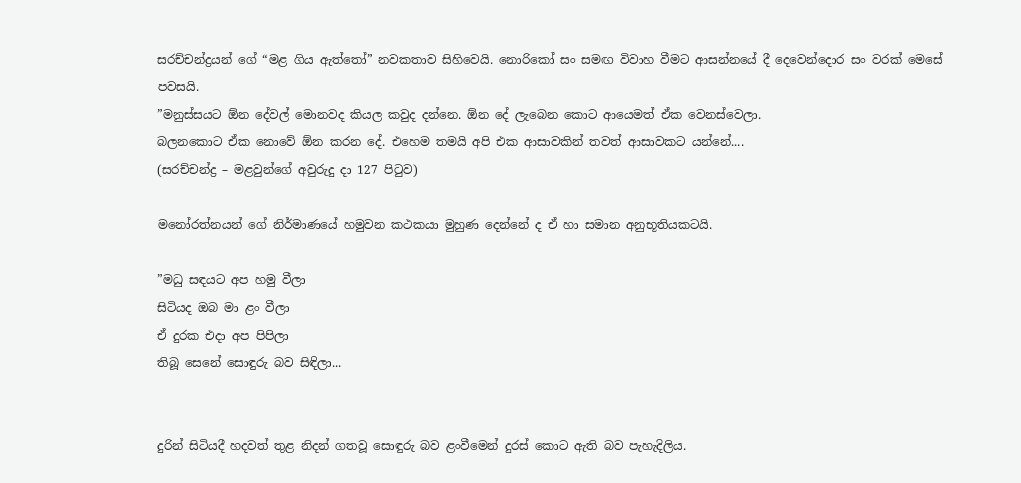සරච්චන්ද්‍රයන් ගේ “මළ ගිය ඇත්තෝ” නවකතාව සිහිවෙයි. නොරිකෝ සං සමඟ විවාහ වීමට ආසන්නයේ දී දෙවෙන්දොර සං වරක් මෙසේ පවසයි.
”මනුස්සයට ඕන දේවල් මොනවද කියල කවුද දන්නෙ. ඕන දේ ලැබෙන කොට ආයෙමත් ඒක වෙනස්වෙලා.
බලනකොට ඒක නොවේ ඕන කරන දේ. එහෙම තමයි අපි එක ආසාවකින් තවත් ආසාවකට යන්නේ....
(සරච්චන්ද්‍ර – මළවුන්ගේ අවුරුදු දා 127 පිටුව)

මනෝරත්නයන් ගේ නිර්මාණයේ හමුවන කථකයා මුහුණ දෙන්නේ ද ඒ හා සමාන අනුභූතියකටයි.

”මධු සඳයට අප හමු වීලා
සිටියද ඔබ මා ළං වීලා
ඒ දුරක එදා අප පිපිලා
තිබූ සෙනේ සොඳුරු බව සිඳිලා...


දුරින් සිටියදී හදවත් තුළ නිදන් ගතවූ සොඳුරු බව ළංවීමෙන් දුරස් කොට ඇති බව පැහැදිලිය.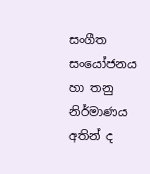සංගීත සංයෝජනය හා තනු නිර්මාණය අතින් ද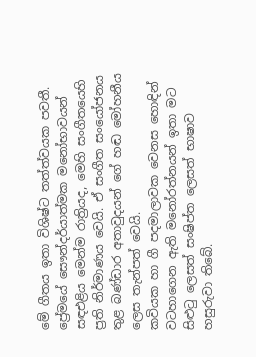මේ ගීතය ඉතා විශිෂ්ට තත්ත්වයක පවතී.
ප්‍රේමයේ සෞන්දර්යාත්මක මනෝභාවයන් සඳඑළිය මෙන්ම රාත්‍රියද, මෙහි සංගීතයෙහි ප්‍රති නිර්මාණය වෙයි. ඒ සංගීත සංයෝජනය තුළ බණ්ඩාර අතාවුදයන් ගේ හඬ මෝහනීය ලෙස තැන්පත් වෙයි.
කවියක හා ගී පදමාලාවක වෙනස හොඳින් වටහාගෙන ඇති මනෝරත්නයන් ඉතා මට සිළුටු ලෙසත් සංෂිප්ත ලෙසත් භාෂාව හසුරුවා තිබේ.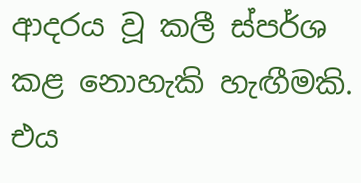ආදරය වූ කලී ස්පර්ශ කළ නොහැකි හැඟීමකි. එය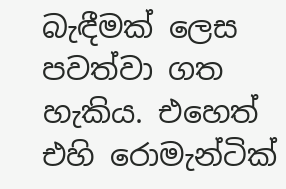බැඳීමක් ලෙස පවත්වා ගත හැකිය. එහෙත් එහි රොමැන්ටික්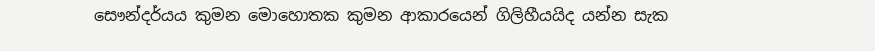සෞන්දර්යය කුමන මොහොතක කුමන ආකාරයෙන් ගිලිහීයයිද යන්න සැක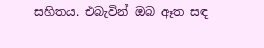සහිතය. එබැවින් ඔබ ඈත සඳ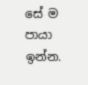සේ ම පායා ඉන්න.